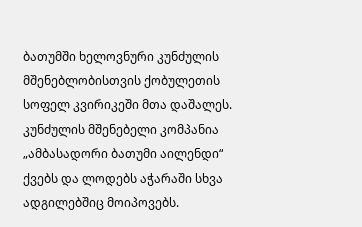ბათუმში ხელოვნური კუნძულის მშენებლობისთვის ქობულეთის სოფელ კვირიკეში მთა დაშალეს. კუნძულის მშენებელი კომპანია „ამბასადორი ბათუმი აილენდი“ ქვებს და ლოდებს აჭარაში სხვა ადგილებშიც მოიპოვებს.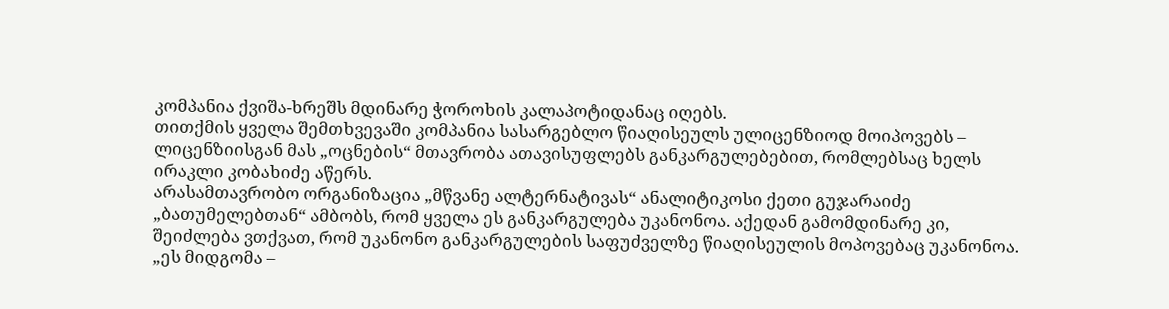კომპანია ქვიშა-ხრეშს მდინარე ჭოროხის კალაპოტიდანაც იღებს.
თითქმის ყველა შემთხვევაში კომპანია სასარგებლო წიაღისეულს ულიცენზიოდ მოიპოვებს – ლიცენზიისგან მას „ოცნების“ მთავრობა ათავისუფლებს განკარგულებებით, რომლებსაც ხელს ირაკლი კობახიძე აწერს.
არასამთავრობო ორგანიზაცია „მწვანე ალტერნატივას“ ანალიტიკოსი ქეთი გუჯარაიძე „ბათუმელებთან“ ამბობს, რომ ყველა ეს განკარგულება უკანონოა. აქედან გამომდინარე კი, შეიძლება ვთქვათ, რომ უკანონო განკარგულების საფუძველზე წიაღისეულის მოპოვებაც უკანონოა.
„ეს მიდგომა –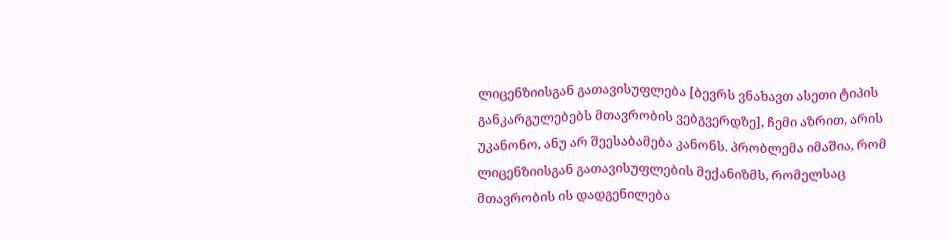ლიცენზიისგან გათავისუფლება [ბევრს ვნახავთ ასეთი ტიპის განკარგულებებს მთავრობის ვებგვერდზე], ჩემი აზრით, არის უკანონო, ანუ არ შეესაბამება კანონს. პრობლემა იმაშია, რომ ლიცენზიისგან გათავისუფლების მექანიზმს, რომელსაც მთავრობის ის დადგენილება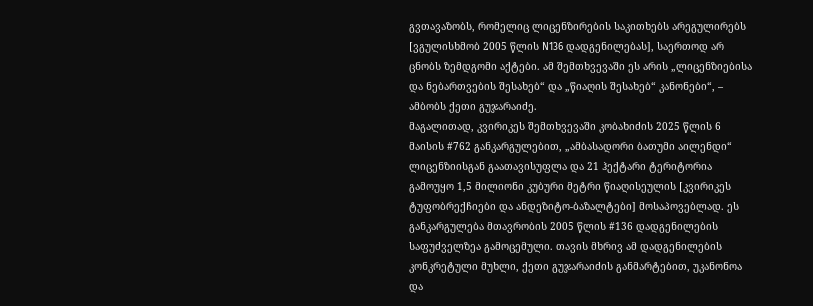გვთავაზობს, რომელიც ლიცენზირების საკითხებს არეგულირებს [ვგულისხმობ 2005 წლის N136 დადგენილებას], საერთოდ არ ცნობს ზემდგომი აქტები. ამ შემთხვევაში ეს არის „ლიცენზიებისა და ნებართვების შესახებ“ და „წიაღის შესახებ“ კანონები“, – ამბობს ქეთი გუჯარაიძე.
მაგალითად, კვირიკეს შემთხვევაში კობახიძის 2025 წლის 6 მაისის #762 განკარგულებით, „ამბასადორი ბათუმი აილენდი“ ლიცენზიისგან გაათავისუფლა და 21 ჰექტარი ტერიტორია გამოუყო 1,5 მილიონი კუბური მეტრი წიაღისეულის [კვირიკეს ტუფობრექჩიები და ანდეზიტო-ბაზალტები] მოსაპოვებლად. ეს განკარგულება მთავრობის 2005 წლის #136 დადგენილების საფუძველზეა გამოცემული. თავის მხრივ ამ დადგენილების კონკრეტული მუხლი, ქეთი გუჯარაიძის განმარტებით, უკანონოა და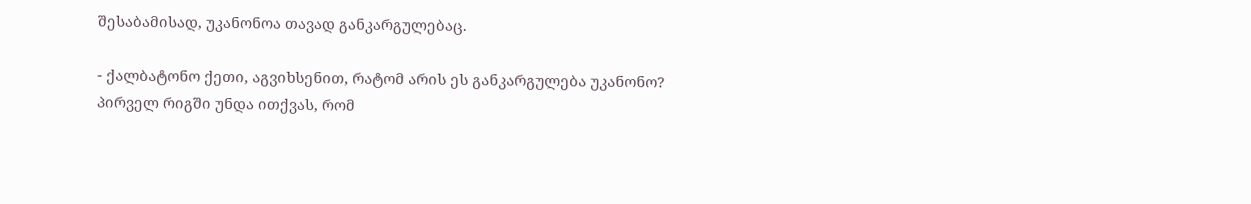შესაბამისად, უკანონოა თავად განკარგულებაც.

- ქალბატონო ქეთი, აგვიხსენით, რატომ არის ეს განკარგულება უკანონო?
პირველ რიგში უნდა ითქვას, რომ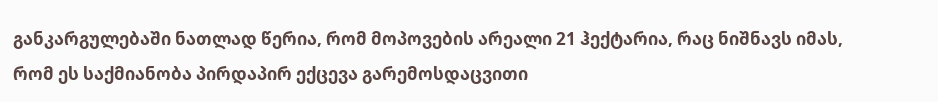განკარგულებაში ნათლად წერია, რომ მოპოვების არეალი 21 ჰექტარია, რაც ნიშნავს იმას, რომ ეს საქმიანობა პირდაპირ ექცევა გარემოსდაცვითი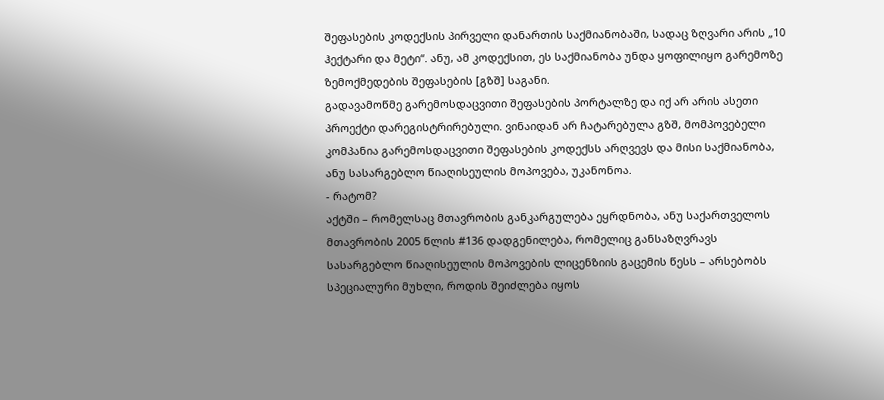შეფასების კოდექსის პირველი დანართის საქმიანობაში, სადაც ზღვარი არის „10 ჰექტარი და მეტი“. ანუ, ამ კოდექსით, ეს საქმიანობა უნდა ყოფილიყო გარემოზე ზემოქმედების შეფასების [გზშ] საგანი.
გადავამოწმე გარემოსდაცვითი შეფასების პორტალზე და იქ არ არის ასეთი პროექტი დარეგისტრირებული. ვინაიდან არ ჩატარებულა გზშ, მომპოვებელი კომპანია გარემოსდაცვითი შეფასების კოდექსს არღვევს და მისი საქმიანობა, ანუ სასარგებლო წიაღისეულის მოპოვება, უკანონოა.
- რატომ?
აქტში – რომელსაც მთავრობის განკარგულება ეყრდნობა, ანუ საქართველოს მთავრობის 2005 წლის #136 დადგენილება, რომელიც განსაზღვრავს სასარგებლო წიაღისეულის მოპოვების ლიცენზიის გაცემის წესს – არსებობს სპეციალური მუხლი, როდის შეიძლება იყოს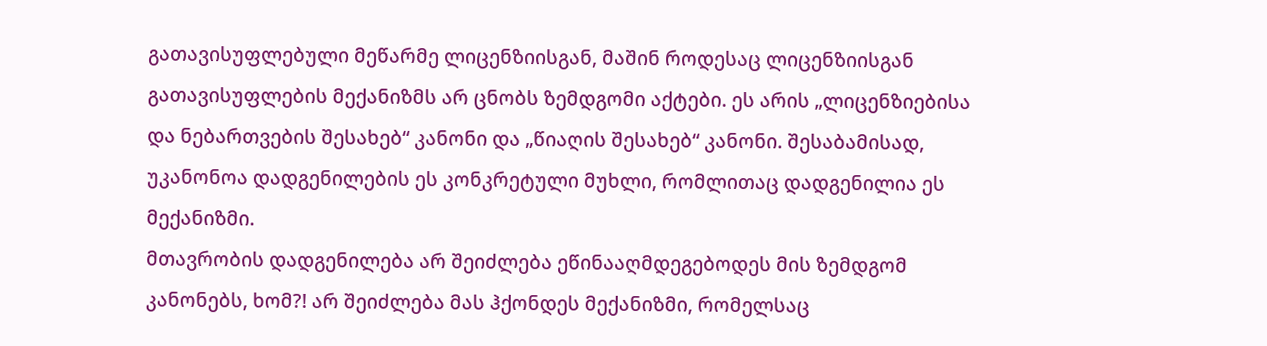გათავისუფლებული მეწარმე ლიცენზიისგან, მაშინ როდესაც ლიცენზიისგან გათავისუფლების მექანიზმს არ ცნობს ზემდგომი აქტები. ეს არის „ლიცენზიებისა და ნებართვების შესახებ“ კანონი და „წიაღის შესახებ“ კანონი. შესაბამისად, უკანონოა დადგენილების ეს კონკრეტული მუხლი, რომლითაც დადგენილია ეს მექანიზმი.
მთავრობის დადგენილება არ შეიძლება ეწინააღმდეგებოდეს მის ზემდგომ კანონებს, ხომ?! არ შეიძლება მას ჰქონდეს მექანიზმი, რომელსაც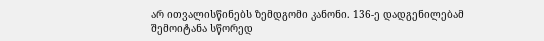არ ითვალისწინებს ზემდგომი კანონი. 136-ე დადგენილებამ შემოიტანა სწორედ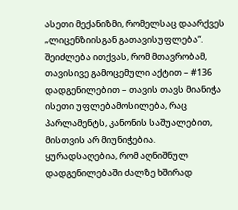ასეთი მექანიზმი, რომელსაც დაარქვეს „ლიცენზიისგან გათავისუფლება“.
შეიძლება ითქვას, რომ მთავრობამ, თავისივე გამოცემული აქტით – #136 დადგენილებით – თავის თავს მიანიჭა ისეთი უფლებამოსილება, რაც პარლამენტს, კანონის საშუალებით, მისთვის არ მიუნიჭებია. ყურადსაღებია, რომ აღნიშნულ დადგენილებაში ძალზე ხშირად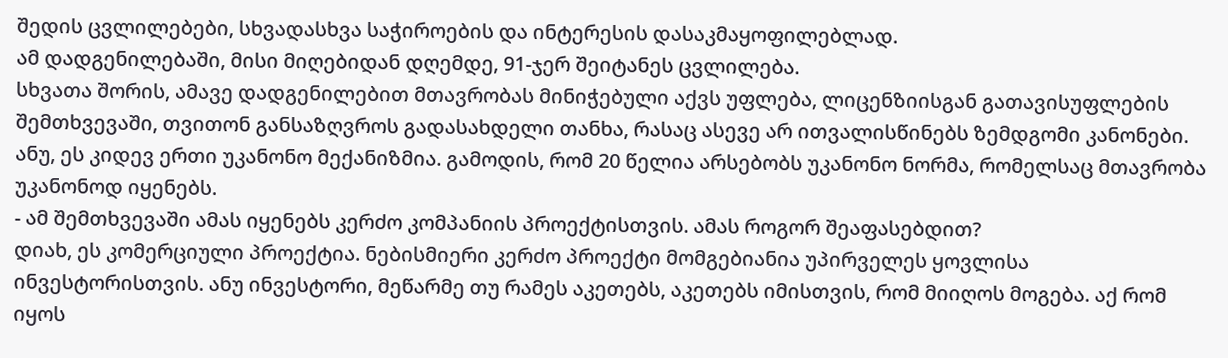შედის ცვლილებები, სხვადასხვა საჭიროების და ინტერესის დასაკმაყოფილებლად.
ამ დადგენილებაში, მისი მიღებიდან დღემდე, 91-ჯერ შეიტანეს ცვლილება.
სხვათა შორის, ამავე დადგენილებით მთავრობას მინიჭებული აქვს უფლება, ლიცენზიისგან გათავისუფლების შემთხვევაში, თვითონ განსაზღვროს გადასახდელი თანხა, რასაც ასევე არ ითვალისწინებს ზემდგომი კანონები. ანუ, ეს კიდევ ერთი უკანონო მექანიზმია. გამოდის, რომ 20 წელია არსებობს უკანონო ნორმა, რომელსაც მთავრობა უკანონოდ იყენებს.
- ამ შემთხვევაში ამას იყენებს კერძო კომპანიის პროექტისთვის. ამას როგორ შეაფასებდით?
დიახ, ეს კომერციული პროექტია. ნებისმიერი კერძო პროექტი მომგებიანია უპირველეს ყოვლისა ინვესტორისთვის. ანუ ინვესტორი, მეწარმე თუ რამეს აკეთებს, აკეთებს იმისთვის, რომ მიიღოს მოგება. აქ რომ იყოს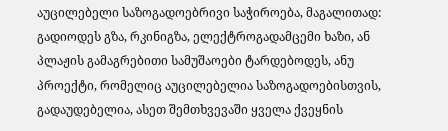აუცილებელი საზოგადოებრივი საჭიროება, მაგალითად: გადიოდეს გზა, რკინიგზა, ელექტროგადამცემი ხაზი, ან პლაჟის გამაგრებითი სამუშაოები ტარდებოდეს, ანუ პროექტი, რომელიც აუცილებელია საზოგადოებისთვის, გადაუდებელია, ასეთ შემთხვევაში ყველა ქვეყნის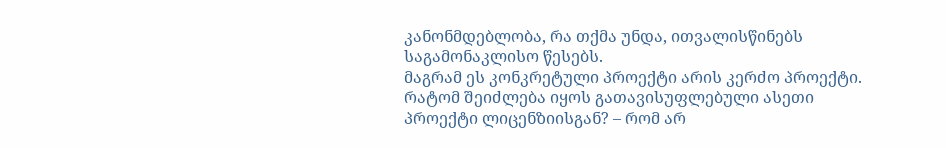კანონმდებლობა, რა თქმა უნდა, ითვალისწინებს საგამონაკლისო წესებს.
მაგრამ ეს კონკრეტული პროექტი არის კერძო პროექტი. რატომ შეიძლება იყოს გათავისუფლებული ასეთი პროექტი ლიცენზიისგან? – რომ არ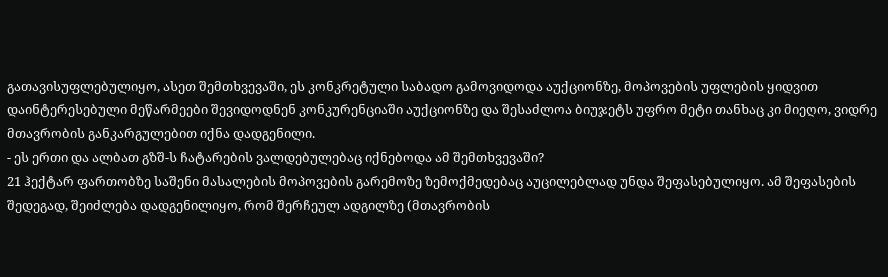გათავისუფლებულიყო, ასეთ შემთხვევაში, ეს კონკრეტული საბადო გამოვიდოდა აუქციონზე, მოპოვების უფლების ყიდვით დაინტერესებული მეწარმეები შევიდოდნენ კონკურენციაში აუქციონზე და შესაძლოა ბიუჯეტს უფრო მეტი თანხაც კი მიეღო, ვიდრე მთავრობის განკარგულებით იქნა დადგენილი.
- ეს ერთი და ალბათ გზშ-ს ჩატარების ვალდებულებაც იქნებოდა ამ შემთხვევაში?
21 ჰექტარ ფართობზე საშენი მასალების მოპოვების გარემოზე ზემოქმედებაც აუცილებლად უნდა შეფასებულიყო. ამ შეფასების შედეგად, შეიძლება დადგენილიყო, რომ შერჩეულ ადგილზე (მთავრობის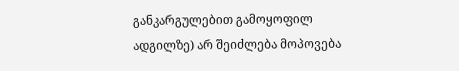განკარგულებით გამოყოფილ ადგილზე) არ შეიძლება მოპოვება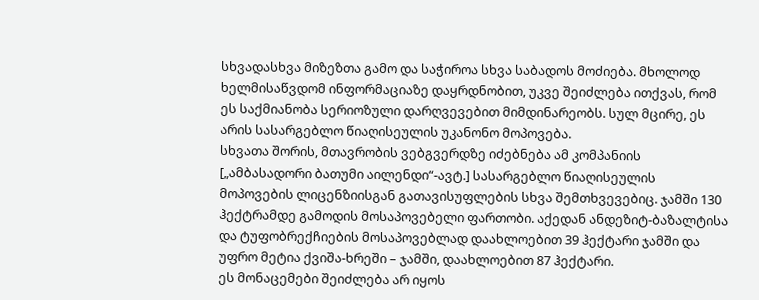სხვადასხვა მიზეზთა გამო და საჭიროა სხვა საბადოს მოძიება. მხოლოდ ხელმისაწვდომ ინფორმაციაზე დაყრდნობით, უკვე შეიძლება ითქვას, რომ ეს საქმიანობა სერიოზული დარღვევებით მიმდინარეობს. სულ მცირე, ეს არის სასარგებლო წიაღისეულის უკანონო მოპოვება.
სხვათა შორის, მთავრობის ვებგვერდზე იძებნება ამ კომპანიის [„ამბასადორი ბათუმი აილენდი“-ავტ.] სასარგებლო წიაღისეულის მოპოვების ლიცენზიისგან გათავისუფლების სხვა შემთხვევებიც. ჯამში 130 ჰექტრამდე გამოდის მოსაპოვებელი ფართობი. აქედან ანდეზიტ-ბაზალტისა და ტუფობრექჩიების მოსაპოვებლად დაახლოებით 39 ჰექტარი ჯამში და უფრო მეტია ქვიშა-ხრეში – ჯამში, დაახლოებით 87 ჰექტარი.
ეს მონაცემები შეიძლება არ იყოს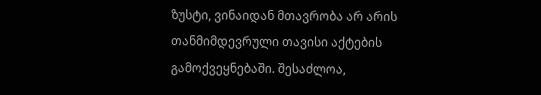ზუსტი, ვინაიდან მთავრობა არ არის თანმიმდევრული თავისი აქტების გამოქვეყნებაში. შესაძლოა,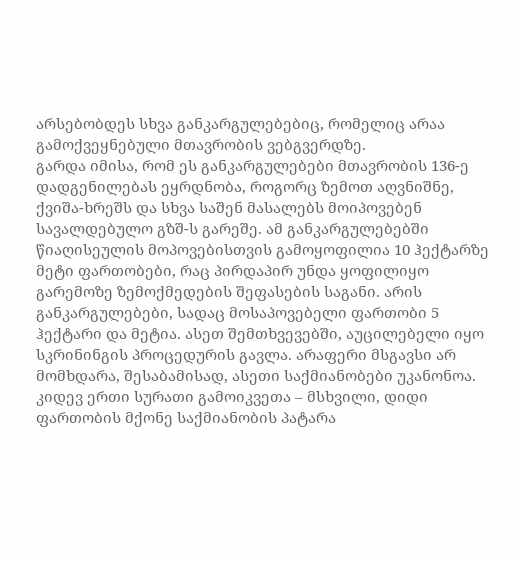არსებობდეს სხვა განკარგულებებიც, რომელიც არაა გამოქვეყნებული მთავრობის ვებგვერდზე.
გარდა იმისა, რომ ეს განკარგულებები მთავრობის 136-ე დადგენილებას ეყრდნობა, როგორც ზემოთ აღვნიშნე, ქვიშა-ხრეშს და სხვა საშენ მასალებს მოიპოვებენ სავალდებულო გზშ-ს გარეშე. ამ განკარგულებებში წიაღისეულის მოპოვებისთვის გამოყოფილია 10 ჰექტარზე მეტი ფართობები, რაც პირდაპირ უნდა ყოფილიყო გარემოზე ზემოქმედების შეფასების საგანი. არის განკარგულებები, სადაც მოსაპოვებელი ფართობი 5 ჰექტარი და მეტია. ასეთ შემთხვევებში, აუცილებელი იყო სკრინინგის პროცედურის გავლა. არაფერი მსგავსი არ მომხდარა, შესაბამისად, ასეთი საქმიანობები უკანონოა.
კიდევ ერთი სურათი გამოიკვეთა – მსხვილი, დიდი ფართობის მქონე საქმიანობის პატარა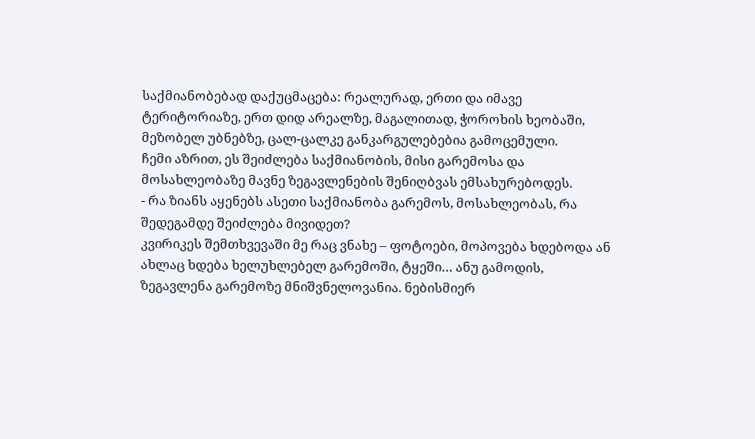საქმიანობებად დაქუცმაცება: რეალურად, ერთი და იმავე ტერიტორიაზე, ერთ დიდ არეალზე, მაგალითად, ჭოროხის ხეობაში, მეზობელ უბნებზე, ცალ-ცალკე განკარგულებებია გამოცემული.
ჩემი აზრით, ეს შეიძლება საქმიანობის, მისი გარემოსა და მოსახლეობაზე მავნე ზეგავლენების შენიღბვას ემსახურებოდეს.
- რა ზიანს აყენებს ასეთი საქმიანობა გარემოს, მოსახლეობას, რა შედეგამდე შეიძლება მივიდეთ?
კვირიკეს შემთხვევაში მე რაც ვნახე – ფოტოები, მოპოვება ხდებოდა ან ახლაც ხდება ხელუხლებელ გარემოში, ტყეში… ანუ გამოდის, ზეგავლენა გარემოზე მნიშვნელოვანია. ნებისმიერ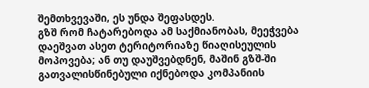შემთხვევაში, ეს უნდა შეფასდეს.
გზშ რომ ჩატარებოდა ამ საქმიანობას, მეეჭვება დაეშვათ ასეთ ტერიტორიაზე წიაღისეულის მოპოვება; ან თუ დაუშვებდნენ, მაშინ გზშ-ში გათვალისწინებული იქნებოდა კომპანიის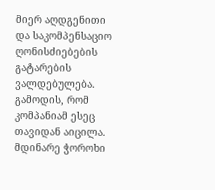მიერ აღდგენითი და საკომპენსაციო ღონისძიებების გატარების ვალდებულება. გამოდის, რომ კომპანიამ ესეც თავიდან აიცილა.
მდინარე ჭოროხი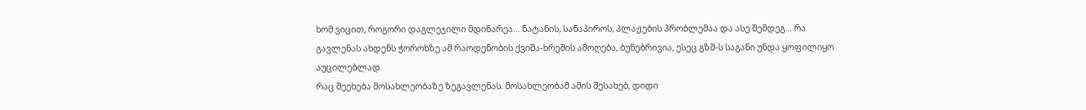ხომ ვიცით, როგორი დაგლეჯილი მდინარეა… ნატანის, სანაპიროს, პლაჟების პრობლემაა და ასე შემდეგ… რა გავლენას ახდენს ჭოროხზე ამ რაოდენობის ქვიშა-ხრეშის ამოღება, ბუნებრივია, ესეც გზშ-ს საგანი უნდა ყოფილიყო აუცილებლად.
რაც შეეხება მოსახლეობაზე ზეგავლენას. მოსახლეობამ ამის შესახებ, დიდი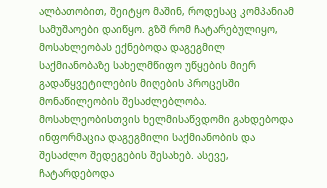ალბათობით, შეიტყო მაშინ, როდესაც კომპანიამ სამუშაოები დაიწყო. გზშ რომ ჩატარებულიყო, მოსახლეობას ექნებოდა დაგეგმილ საქმიანობაზე სახელმწიფო უწყების მიერ გადაწყვეტილების მიღების პროცესში მონაწილეობის შესაძლებლობა. მოსახლეობისთვის ხელმისაწვდომი გახდებოდა ინფორმაცია დაგეგმილი საქმიანობის და შესაძლო შედეგების შესახებ. ასევე, ჩატარდებოდა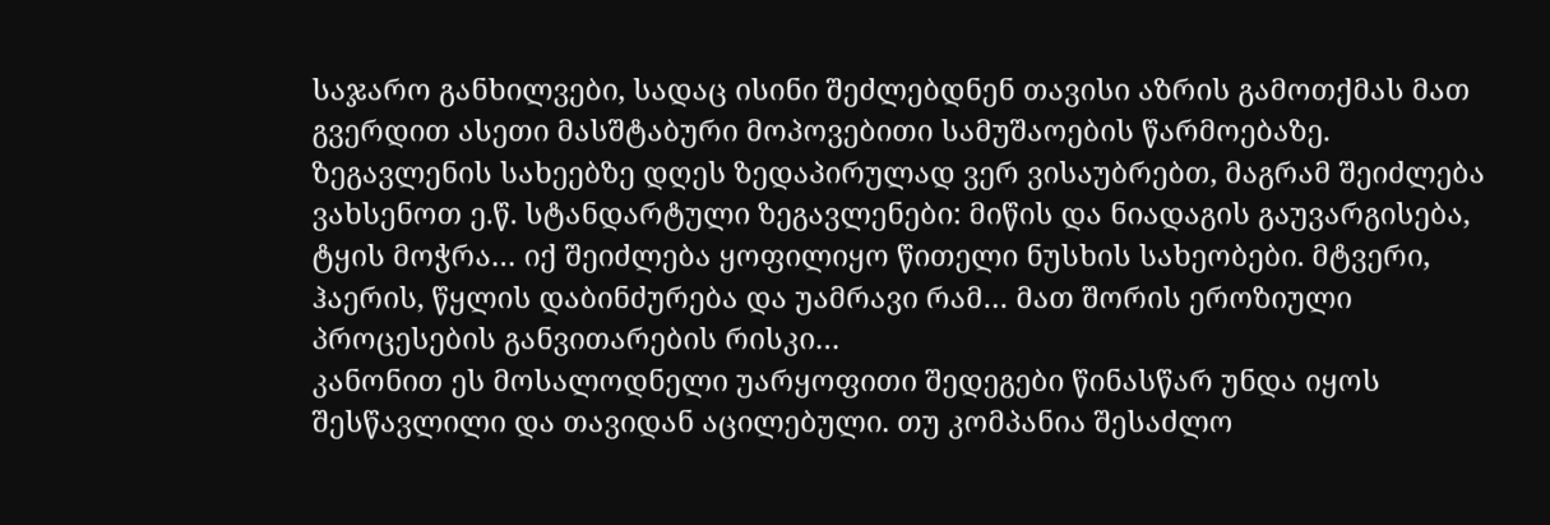საჯარო განხილვები, სადაც ისინი შეძლებდნენ თავისი აზრის გამოთქმას მათ გვერდით ასეთი მასშტაბური მოპოვებითი სამუშაოების წარმოებაზე.
ზეგავლენის სახეებზე დღეს ზედაპირულად ვერ ვისაუბრებთ, მაგრამ შეიძლება ვახსენოთ ე.წ. სტანდარტული ზეგავლენები: მიწის და ნიადაგის გაუვარგისება, ტყის მოჭრა… იქ შეიძლება ყოფილიყო წითელი ნუსხის სახეობები. მტვერი, ჰაერის, წყლის დაბინძურება და უამრავი რამ… მათ შორის ეროზიული პროცესების განვითარების რისკი…
კანონით ეს მოსალოდნელი უარყოფითი შედეგები წინასწარ უნდა იყოს შესწავლილი და თავიდან აცილებული. თუ კომპანია შესაძლო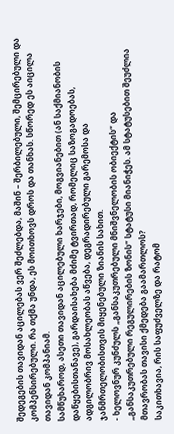შედეგების თავიდან აცილებას ვერ შეძლებდა, მაშინ – შერბილებული, შემცირებული და კომპენსირებული. რა თქმა უნდა, ეს მოითხოვს დროს და თანხას. სწორედ ეს აიცილა თავიდან კომპანიამ.
სამწუხაროდ, ასეთი თავიდან აცილებული ხარჯები, მოგვიანებით (ან საქმიანობის დაწყებისთანავე), გარდაისახება მძიმე ტვირთად, რომელიც საზოგადოებას, ადგილობრივ მოსახლეობას აწვება, დეგრადირებული გარემოსა და ჯანმრთელობისთვის მიყენებული ზიანის სახით.
- ხელოვნურ კუნძულს „განსაკუთრებული მნიშვნელობის ობიექტის“ და „განსაკუთრებული რეგულირების ზონის“ სტატუსი მიანიჭეს. ამ სტატუსებით შეუძლია მთავრობას თავისი ქმედება გაამართლოს?
საკითხავია, რის საფუძველზე და რატომ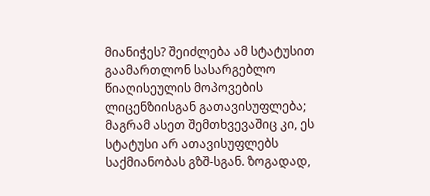მიანიჭეს? შეიძლება ამ სტატუსით გაამართლონ სასარგებლო წიაღისეულის მოპოვების ლიცენზიისგან გათავისუფლება; მაგრამ ასეთ შემთხვევაშიც კი, ეს სტატუსი არ ათავისუფლებს საქმიანობას გზშ-სგან. ზოგადად,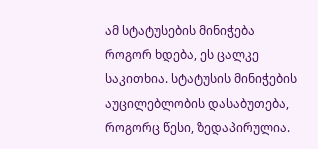ამ სტატუსების მინიჭება როგორ ხდება, ეს ცალკე საკითხია. სტატუსის მინიჭების აუცილებლობის დასაბუთება, როგორც წესი, ზედაპირულია.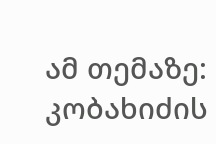ამ თემაზე:
კობახიძის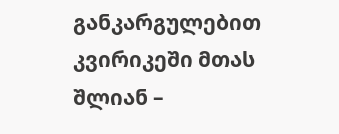განკარგულებით კვირიკეში მთას შლიან –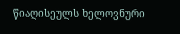წიაღისეულს ხელოვნური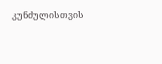კუნძულისთვის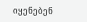იყენებენ